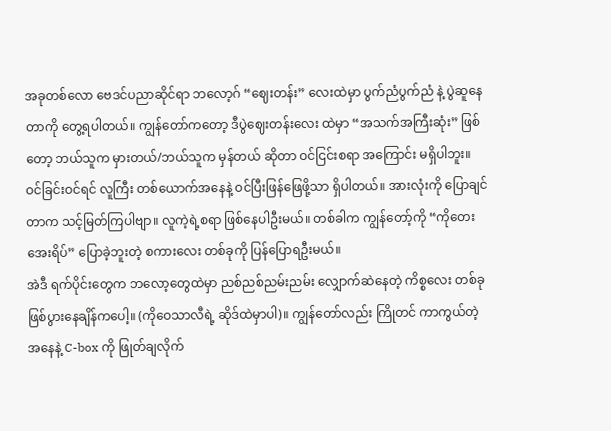အခုတစ်လော ဗေဒင်ပညာဆိုင်ရာ ဘလော့ဂ် “ဈေးတန်း” လေးထဲမှာ ပွက်ညံပွက်ညံ နဲ့ ပွဲဆူနေတာကို တွေ့ရပါတယ်။ ကျွန်တော်ကတော့ ဒီပွဲဈေးတန်းလေး ထဲမှာ “အသက်အကြီးဆုံး” ဖြစ်တော့ ဘယ်သူက မှားတယ်/ဘယ်သူက မှန်တယ် ဆိုတာ ဝင်ငြင်းစရာ အကြောင်း မရှိပါဘူး။ ဝင်ခြင်းဝင်ရင် လူကြီး တစ်ယောက်အနေနဲ့ ဝင်ပြီးဖြန်ဖြေဖို့သာ ရှိပါတယ်။ အားလုံးကို ပြောချင်တာက သင့်မြတ်ကြပါဗျာ။ လူကဲ့ရဲ့စရာ ဖြစ်နေပါဦးမယ်။ တစ်ခါက ကျွန်တော့်ကို “ကိုတေးအေးရိပ်” ပြောခဲ့ဘူးတဲ့ စကားလေး တစ်ခုကို ပြန်ပြောရဦးမယ်။
အဲဒီ ရက်ပိုင်းတွေက ဘလော့တွေထဲမှာ ညစ်ညစ်ညမ်းညမ်း လျှောက်ဆဲနေတဲ့ ကိစ္စလေး တစ်ခု ဖြစ်ပွားနေချိန်ကပေါ့။ (ကိုဝေသာလီရဲ့ ဆိုဒ်ထဲမှာပါ)။ ကျွန်တော်လည်း ကြိုတင် ကာကွယ်တဲ့ အနေနဲ့ C-box ကို ဖြုတ်ချလိုက်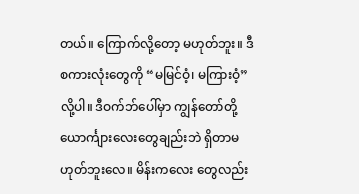တယ်။ ကြောက်လို့တော့ မဟုတ်ဘူး။ ဒီ စကားလုံးတွေကို “မမြင်ဝံ့၊ မကြားဝံ့” လို့ပါ။ ဒီဝက်ဘ်ပေါ်မှာ ကျွန်တော်တို့ ယောင်္ကျားလေးတွေချည်းဘဲ ရှိတာမဟုတ်ဘူးလေ။ မိန်းကလေး တွေလည်း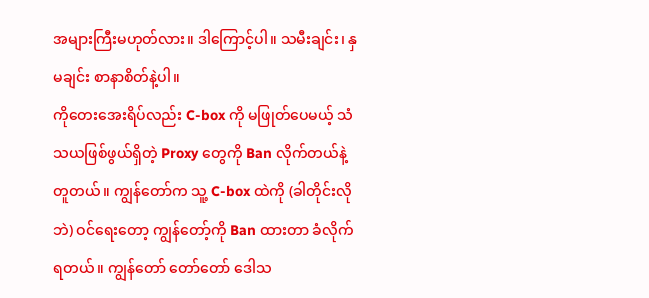အများကြီးမဟုတ်လား။ ဒါကြောင့်ပါ။ သမီးချင်း၊ နှမချင်း စာနာစိတ်နဲ့ပါ။
ကိုတေးအေးရိပ်လည်း C-box ကို မဖြုတ်ပေမယ့် သံသယဖြစ်ဖွယ်ရှိတဲ့ Proxy တွေကို Ban လိုက်တယ်နဲ့ တူတယ်။ ကျွန်တော်က သူ့ C-box ထဲကို (ခါတိုင်းလိုဘဲ) ဝင်ရေးတော့ ကျွန်တော့်ကို Ban ထားတာ ခံလိုက်ရတယ်။ ကျွန်တော် တော်တော် ဒေါသ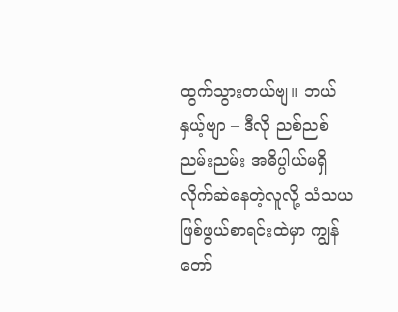ထွက်သွားတယ်ဗျ။ ဘယ်နှယ့်ဗျာ – ဒီလို ညစ်ညစ် ညမ်းညမ်း အဓိပ္ပါယ်မရှိ လိုက်ဆဲနေတဲ့လူလို့ သံသယ ဖြစ်ဖွယ်စာရင်းထဲမှာ ကျွန်တော်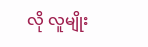လို လူမျိုး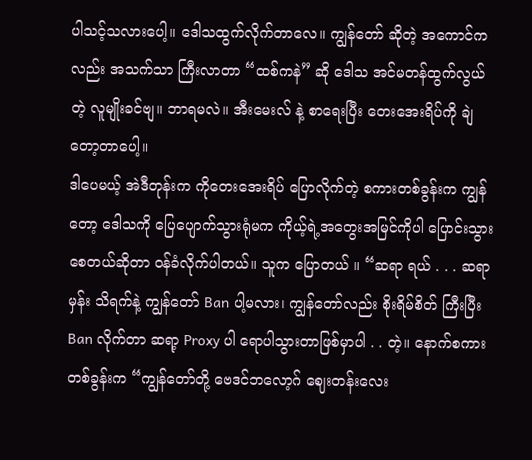ပါသင့်သလားပေါ့။ ဒေါသထွက်လိုက်တာလေ။ ကျွန်တော် ဆိုတဲ့ အကောင်ကလည်း အသက်သာ ကြီးလာတာ “ထစ်ကနဲ” ဆို ဒေါသ အင်မတန်ထွက်လွယ်တဲ့ လူမျိုးခင်ဗျ။ ဘာရမလဲ။ အီးမေးလ် နဲ့ စာရေးပြီး တေးအေးရိပ်ကို ချဲတော့တာပေါ့။
ဒါပေမယ့် အဲဒီတုန်းက ကိုတေးအေးရိပ် ပြောလိုက်တဲ့ စကားတစ်ခွန်းက ကျွန်တော့ ဒေါသကို ပြေပျောက်သွားရုံမက ကိုယ့်ရဲ့အတွေးအမြင်ကိုပါ ပြောင်းသွား စေတယ်ဆိုတာ ဝန်ခံလိုက်ပါတယ်။ သူက ပြောတယ် ။ “ဆရာ ရယ် . . . ဆရာမှန်း သိရက်နဲ့ ကျွန်တော် Ban ပါ့မလား၊ ကျွန်တော်လည်း စိုးရိမ်စိတ် ကြီးပြီး Ban လိုက်တာ ဆရာ့ Proxy ပါ ရောပါသွားတာဖြစ်မှာပါ . . တဲ့။ နောက်စကား တစ်ခွန်းက “ကျွန်တော်တို့ ဗေဒင်ဘလော့ဂ် ဈေးတန်းလေး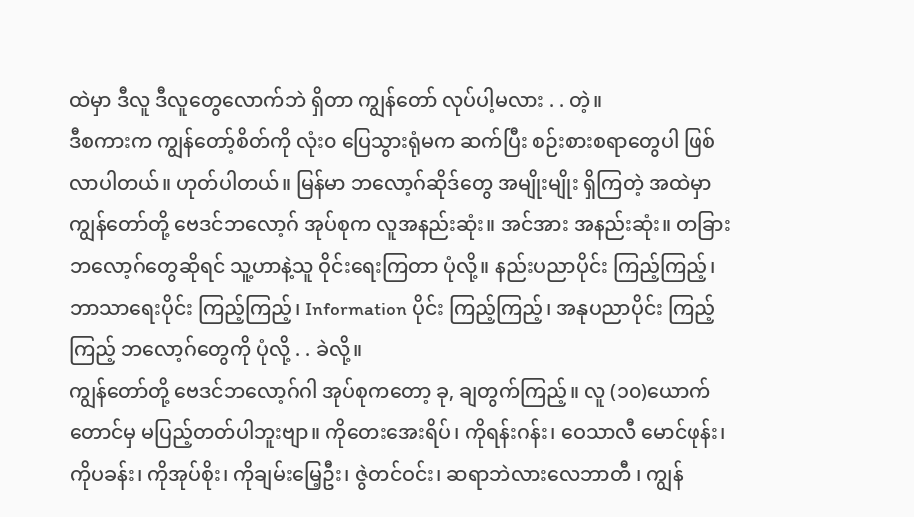ထဲမှာ ဒီလူ ဒီလူတွေလောက်ဘဲ ရှိတာ ကျွန်တော် လုပ်ပါ့မလား . . တဲ့။
ဒီစကားက ကျွန်တော့်စိတ်ကို လုံး၀ ပြေသွားရုံမက ဆက်ပြီး စဉ်းစားစရာတွေပါ ဖြစ်လာပါတယ်။ ဟုတ်ပါတယ်။ မြန်မာ ဘလော့ဂ်ဆိုဒ်တွေ အမျိုးမျိုး ရှိကြတဲ့ အထဲမှာ ကျွန်တော်တို့ ဗေဒင်ဘလော့ဂ် အုပ်စုက လူအနည်းဆုံး။ အင်အား အနည်းဆုံး။ တခြား ဘလော့ဂ်တွေဆိုရင် သူ့ဟာနဲ့သူ ဝိုင်းရေးကြတာ ပုံလို့။ နည်းပညာပိုင်း ကြည့်ကြည့်၊ ဘာသာရေးပိုင်း ကြည့်ကြည့်၊ Information ပိုင်း ကြည့်ကြည့်၊ အနုပညာပိုင်း ကြည့်ကြည့် ဘလော့ဂ်တွေကို ပုံလို့ . . ခဲလို့။
ကျွန်တော်တို့ ဗေဒင်ဘလော့ဂ်ဂါ အုပ်စုကတော့ ခု, ချတွက်ကြည့်။ လူ (၁၀)ယောက်တောင်မှ မပြည့်တတ်ပါဘူးဗျာ။ ကိုတေးအေးရိပ်၊ ကိုရန်းဂန်း၊ ဝေသာလီ မောင်ဖုန်း၊ ကိုပခန်း၊ ကိုအုပ်စိုး၊ ကိုချမ်းမြေ့ဦး၊ ဇွဲတင်ဝင်း၊ ဆရာဘဲလားလေဘာတီ ၊ ကျွန်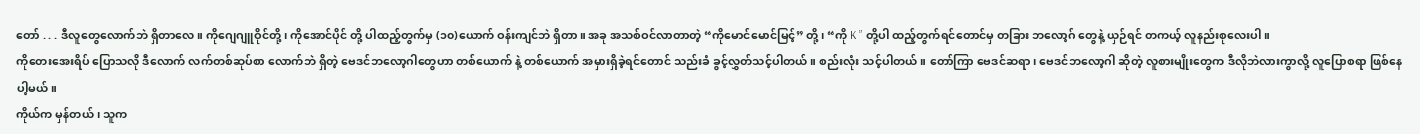တော် . . . ဒီလူတွေလောက်ဘဲ ရှိတာလေ။ ကိုဂျေဂျူဝိုင်တို့၊ ကိုအောင်ပိုင် တို့ ပါထည့်တွက်မှ (၁၀)ယောက် ဝန်းကျင်ဘဲ ရှိတာ။ အခု အသစ်ဝင်လာတာတဲ့ “ကိုမောင်မောင်မြင့်” တို့၊ “ကို K ” တို့ပါ ထည့်တွက်ရင်တောင်မှ တခြား ဘလော့ဂ် တွေနဲ့ ယှဉ်ရင် တကယ့် လူနည်းစုလေးပါ။
ကိုတေးအေးရိပ် ပြောသလို ဒီလောက် လက်တစ်ဆုပ်စာ လောက်ဘဲ ရှိတဲ့ ဗေဒင်ဘလော့ဂါတွေဟာ တစ်ယောက် နဲ့ တစ်ယောက် အမှားရှိခဲ့ရင်တောင် သည်းခံ ခွင့်လွှတ်သင့်ပါတယ်။ စည်းလုံး သင့်ပါတယ်။ တော်ကြာ ဗေဒင်ဆရာ၊ ဗေဒင်ဘလော့ဂါ ဆိုတဲ့ လူစားမျိုးတွေက ဒီလိုဘဲလားကွာလို့ လူပြောစရာ ဖြစ်နေပါ့မယ်။
ကိုယ်က မှန်တယ် ၊ သူက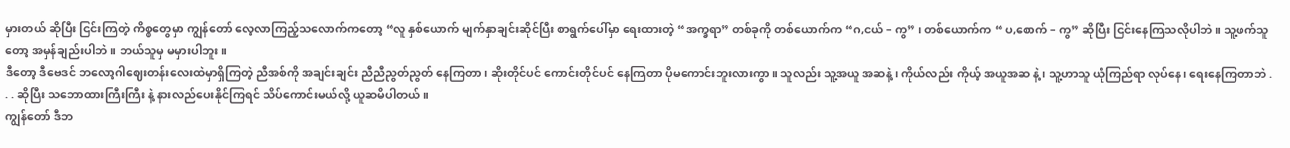မှားတယ် ဆိုပြီး ငြင်းကြတဲ့ ကိစ္စတွေမှာ ကျွန်တော် လေ့လာကြည့်သလောက်ကတော့ “လူ နှစ်ယောက် မျက်နှာချင်းဆိုင်ပြီး စာရွက်ပေါ်မှာ ရေးထားတဲ့ “အက္ခရာ” တစ်ခုကို တစ်ယောက်က “ဂ,ငယ် – ကွ” ၊ တစ်ယောက်က “ ပ,စောက် – ကွ” ဆိုပြီး ငြင်းနေကြသလိုပါဘဲ။ သူ့ဖက်သူတော့ အမှန်ချည်းပါဘဲ။ ဘယ်သူမှ မမှားပါဘူး။
ဒီတော့ ဒီဗေဒင် ဘလော့ဂါဈေးတန်းလေးထဲမှာရှိကြတဲ့ ညီအစ်ကို အချင်းချင်း ညီညီညွတ်ညွတ် နေကြတာ၊ ဆိုးတိုင်ပင် ကောင်းတိုင်ပင် နေကြတာ ပိုမကောင်းဘူးလားကွာ။ သူလည်း သူ့အယူ အဆနဲ့ ၊ ကိုယ်လည်း ကိုယ့် အယူအဆ နဲ့ ၊ သူ့ဟာသူ ယုံကြည်ရာ လုပ်နေ၊ ရေးနေကြတာဘဲ . . . ဆိုပြီး သဘောထားကြီးကြီး နဲ့ နားလည်ပေးနိုင်ကြရင် သိပ်ကောင်းမယ်လို့ ယူဆမိပါတယ်။
ကျွန်တော် ဒီဘ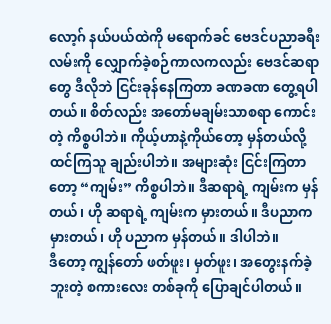လော့ဂ် နယ်ပယ်ထဲကို မရောက်ခင် ဗေဒင်ပညာခရီးလမ်းကို လျှောက်ခဲ့စဉ်ကာလကလည်း ဗေဒင်ဆရာတွေ ဒီလိုဘဲ ငြင်းခုန်နေကြတာ ခဏခဏ တွေ့ရပါတယ်။ စိတ်လည်း အတော်မချမ်းသာစရာ ကောင်းတဲ့ ကိစ္စပါဘဲ။ ကိုယ့်ဟာနဲ့ကိုယ်တော့ မှန်တယ်လို့ ထင်ကြသူ ချည်းပါဘဲ။ အများဆုံး ငြင်းကြတာတော့ “ကျမ်း” ကိစ္စပါဘဲ။ ဒီဆရာရဲ့ ကျမ်းက မှန်တယ်၊ ဟို ဆရာရဲ့ ကျမ်းက မှားတယ်။ ဒီပညာက မှားတယ်၊ ဟို ပညာက မှန်တယ်။ ဒါပါဘဲ။
ဒီတော့ ကျွန်တော် ဖတ်ဖူး၊ မှတ်ဖူး၊ အတွေးနက်ခဲ့ဘူးတဲ့ စကားလေး တစ်ခုကို ပြောချင်ပါတယ်။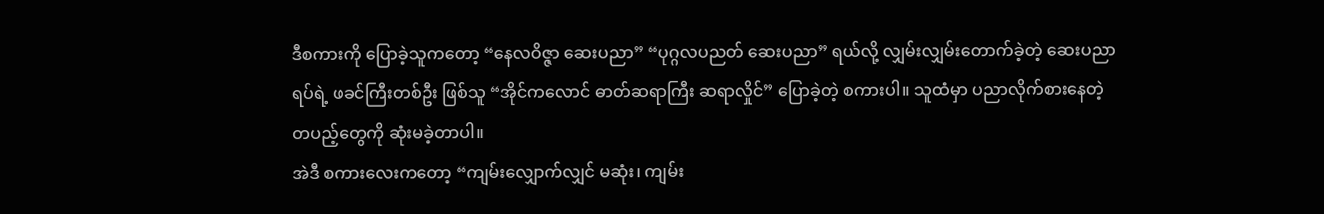ဒီစကားကို ပြောခဲ့သူကတော့ “နေလဝိဇ္ဇာ ဆေးပညာ” “ပုဂ္ဂလပညတ် ဆေးပညာ” ရယ်လို့ လျှမ်းလျှမ်းတောက်ခဲ့တဲ့ ဆေးပညာရပ်ရဲ့ ဖခင်ကြီးတစ်ဦး ဖြစ်သူ “အိုင်ကလောင် ဓာတ်ဆရာကြီး ဆရာလှိုင်” ပြောခဲ့တဲ့ စကားပါ။ သူထံမှာ ပညာလိုက်စားနေတဲ့ တပည့်တွေကို ဆုံးမခဲ့တာပါ။
အဲဒီ စကားလေးကတော့ “ကျမ်းလျှောက်လျှင် မဆုံး၊ ကျမ်း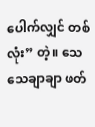ပေါက်လျှင် တစ်လုံး” တဲ့။ သေသေချာချာ ဖတ်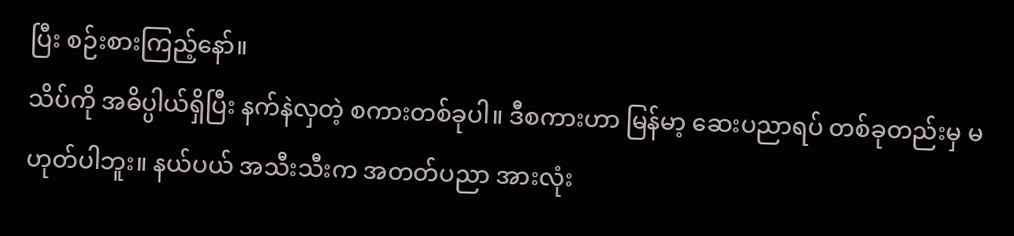ပြီး စဉ်းစားကြည့်နော်။
သိပ်ကို အဓိပ္ပါယ်ရှိပြီး နက်နဲလှတဲ့ စကားတစ်ခုပါ။ ဒီစကားဟာ မြန်မာ့ ဆေးပညာရပ် တစ်ခုတည်းမှ မဟုတ်ပါဘူး။ နယ်ပယ် အသီးသီးက အတတ်ပညာ အားလုံး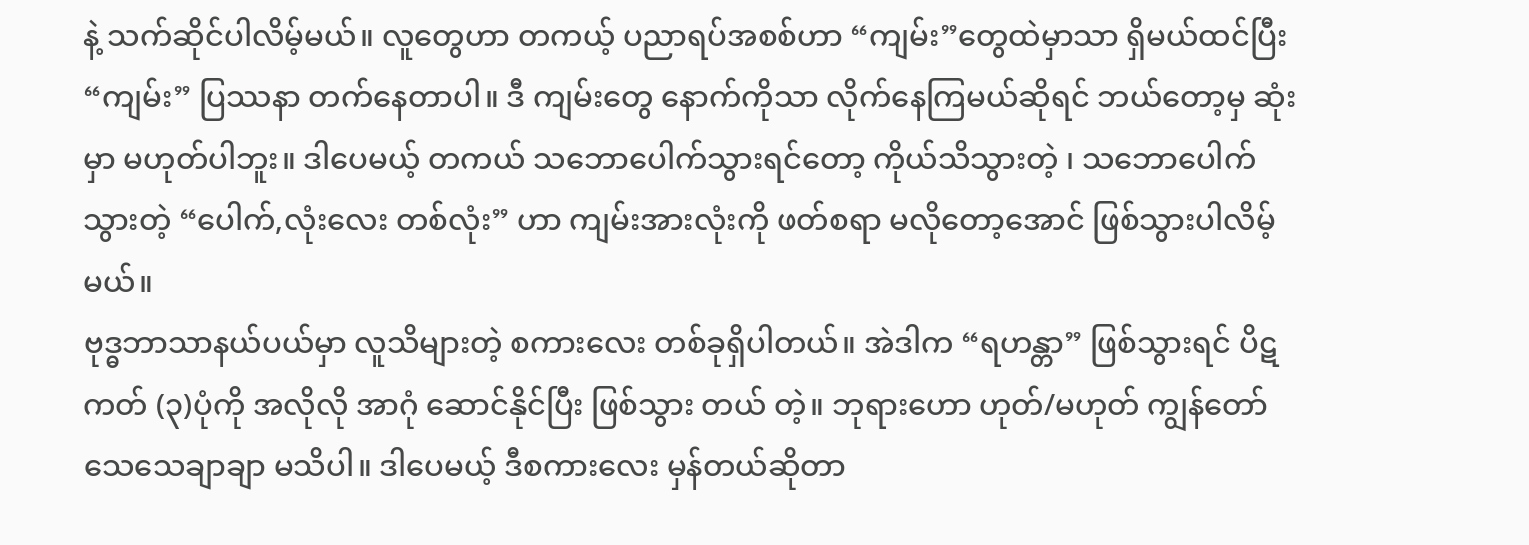နဲ့ သက်ဆိုင်ပါလိမ့်မယ်။ လူတွေဟာ တကယ့် ပညာရပ်အစစ်ဟာ “ကျမ်း”တွေထဲမှာသာ ရှိမယ်ထင်ပြီး “ကျမ်း” ပြဿနာ တက်နေတာပါ။ ဒီ ကျမ်းတွေ နောက်ကိုသာ လိုက်နေကြမယ်ဆိုရင် ဘယ်တော့မှ ဆုံးမှာ မဟုတ်ပါဘူး။ ဒါပေမယ့် တကယ် သဘောပေါက်သွားရင်တော့ ကိုယ်သိသွားတဲ့ ၊ သဘောပေါက်သွားတဲ့ “ပေါက်,လုံးလေး တစ်လုံး” ဟာ ကျမ်းအားလုံးကို ဖတ်စရာ မလိုတော့အောင် ဖြစ်သွားပါလိမ့်မယ်။
ဗုဒ္ဓဘာသာနယ်ပယ်မှာ လူသိများတဲ့ စကားလေး တစ်ခုရှိပါတယ်။ အဲဒါက “ရဟန္တာ” ဖြစ်သွားရင် ပိဋကတ် (၃)ပုံကို အလိုလို အာဂုံ ဆောင်နိုင်ပြီး ဖြစ်သွား တယ် တဲ့။ ဘုရားဟော ဟုတ်/မဟုတ် ကျွန်တော် သေသေချာချာ မသိပါ။ ဒါပေမယ့် ဒီစကားလေး မှန်တယ်ဆိုတာ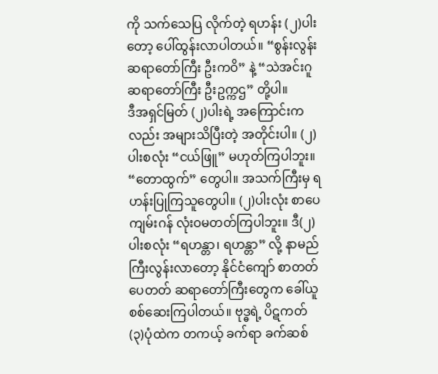ကို သက်သေပြ လိုက်တဲ့ ရဟန်း (၂)ပါးတော့ ပေါ်ထွန်းလာပါတယ်။ “စွန်းလွန်း ဆရာတော်ကြီး ဦးကဝိ” နဲ့ “သဲအင်းဂူ ဆရာတော်ကြီး ဦးဥက္ကဌ” တို့ပါ။
ဒီအရှင်မြတ် (၂)ပါးရဲ့ အကြောင်းကလည်း အများသိပြီးတဲ့ အတိုင်းပါ။ (၂)ပါးစလုံး “ငယ်ဖြူ” မဟုတ်ကြပါဘူး။ “တောထွက်” တွေပါ။ အသက်ကြီးမှ ရဟန်းပြုကြသူတွေပါ။ (၂)ပါးလုံး စာပေကျမ်းဂန် လုံးဝမတတ်ကြပါဘူး။ ဒီ(၂)ပါးစလုံး “ရဟန္တာ၊ ရဟန္တာ” လို့ နာမည်ကြီးလွန်းလာတော့ နိုင်ငံကျော် စာတတ်ပေတတ် ဆရာတော်ကြီးတွေက ခေါ်ယူ စစ်ဆေးကြပါတယ်။ ဗုဒ္ဓရဲ့ ပိဋကတ် (၃)ပုံထဲက တကယ့် ခက်ရာ ခက်ဆစ်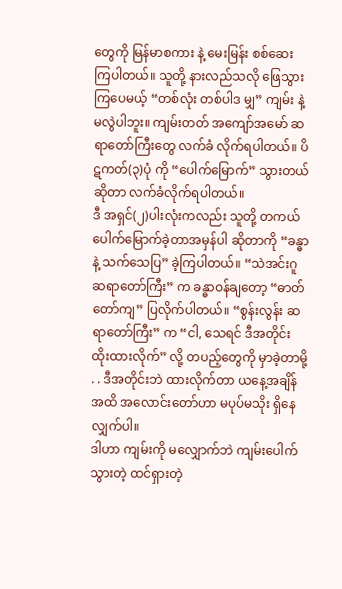တွေကို မြန်မာစကား နဲ့ မေးမြန်း စစ်ဆေး ကြပါတယ်။ သူတို့ နားလည်သလို ဖြေသွားကြပေမယ့် “တစ်လုံး တစ်ပါဒ မျှ” ကျမ်း နဲ့ မလွဲပါဘူး။ ကျမ်းတတ် အကျော်အမော် ဆရာတော်ကြီးတွေ လက်ခံ လိုက်ရပါတယ်။ ပိဋကတ်(၃)ပုံ ကို “ပေါက်မြောက်” သွားတယ် ဆိုတာ လက်ခံလိုက်ရပါတယ်။
ဒီ အရှင်(၂)ပါးလုံးကလည်း သူတို့ တကယ် ပေါက်မြောက်ခဲ့တာအမှန်ပါ ဆိုတာကို “ခန္ဓာ နဲ့ သက်သေပြ” ခဲ့ကြပါတယ်။ “သဲအင်းဂူ ဆရာတော်ကြီး” က ခန္ဓာဝန်ချတော့ “ဓာတ်တော်ကျ” ပြလိုက်ပါတယ်။ “စွန်းလွန်း ဆရာတော်ကြီး” က “ငါ, သေရင် ဒီအတိုင်း ထိုးထားလိုက်” လို့ တပည့်တွေကို မှာခဲ့တာမို့ . . ဒီအတိုင်းဘဲ ထားလိုက်တာ ယနေ့အချိန်အထိ အလောင်းတော်ဟာ မပုပ်မသိုး ရှိနေလျှက်ပါ။
ဒါဟာ ကျမ်းကို မလျှောက်ဘဲ ကျမ်းပေါက်သွားတဲ့ ထင်ရှားတဲ့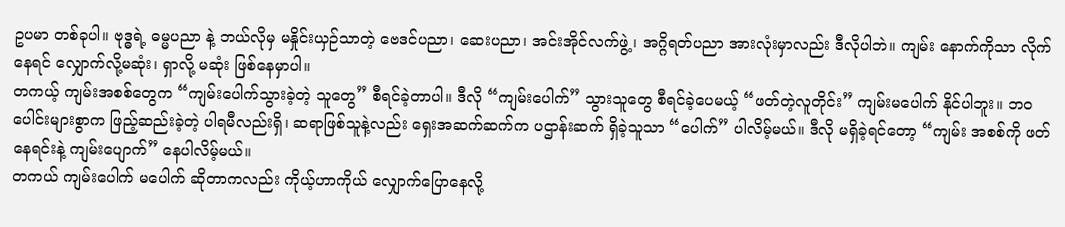ဥပမာ တစ်ခုပါ။ ဗုဒ္ဓရဲ့ ဓမ္မပညာ နဲ့ ဘယ်လိုမှ မနှိုင်းယှဉ်သာတဲ့ ဗေဒင်ပညာ၊ ဆေးပညာ၊ အင်းအိုင်လက်ဖွဲ့ ၊ အဂ္ဂိရတ်ပညာ အားလုံးမှာလည်း ဒီလိုပါဘဲ။ ကျမ်း နောက်ကိုသာ လိုက်နေရင် လျှောက်လို့မဆုံး၊ ရှာလို့ မဆုံး ဖြစ်နေမှာပါ။
တကယ့် ကျမ်းအစစ်တွေက “ကျမ်းပေါက်သွားခဲ့တဲ့ သူတွေ” စီရင်ခဲ့တာပါ။ ဒီလို “ကျမ်းပေါက်” သွားသူတွေ စီရင်ခဲ့ပေမယ့် “ဖတ်တဲ့လူတိုင်း” ကျမ်းမပေါက် နိုင်ပါဘူး။ ဘဝပေါင်းများစွာက ဖြည့်ဆည်းခဲ့တဲ့ ပါရမီလည်းရှိ၊ ဆရာဖြစ်သူနဲ့လည်း ရှေးအဆက်ဆက်က ပဌာန်းဆက် ရှိခဲ့သူသာ “ပေါက်” ပါလိမ့်မယ်။ ဒီလို မရှိခဲ့ရင်တော့ “ကျမ်း အစစ်ကို ဖတ်နေရင်းနဲ့ ကျမ်းပျောက်” နေပါလိမ့်မယ်။
တကယ် ကျမ်းပေါက် မပေါက် ဆိုတာကလည်း ကိုယ့်ဟာကိုယ် လျှောက်ပြောနေလို့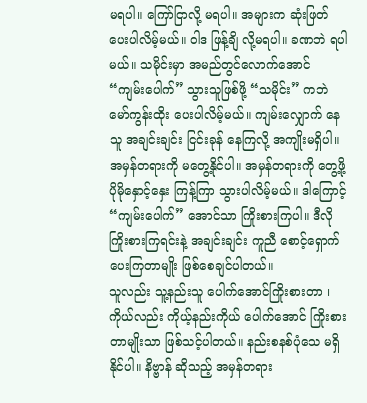မရပါ။ ကြော်ငြာလို့ မရပါ။ အများက ဆုံးဖြတ်ပေးပါလိမ့်မယ်။ ဝါဒ ဖြန့်ချိ လို့မရပါ။ ခဏဘဲ ရပါမယ်။ သမိုင်းမှာ အမည်တွင်လောက်အောင် “ကျမ်းပေါက်” သွားသူဖြစ်ဖို့ “သမိုင်း” ကဘဲ မော်ကွန်းထိုး ပေးပါလိမ့်မယ်။ ကျမ်းလျှောက် နေသူ အချင်းချင်း ငြင်းခုန် နေကြလို့ အကျိုးမရှိပါ။ အမှန်တရားကို မတွေ့နိုင်ပါ။ အမှန်တရားကို တွေ့ဖို့ ပိုမိုနှောင့်နှေး ကြန့်ကြာ သွားပါလိမ့်မယ်။ ဒါကြောင့် “ကျမ်းပေါက်” အောင်သာ ကြိုးစားကြပါ။ ဒီလို ကြိုးစားကြရင်းနဲ့ အချင်းချင်း ကူညီ စောင့်ရှောက် ပေးကြတာမျိုး ဖြစ်စေချင်ပါတယ်။
သူလည်း သူ့နည်းသူ ပေါက်အောင်ကြိုးစားတာ ၊ ကိုယ်လည်း ကိုယ့်နည်းကိုယ် ပေါက်အောင် ကြိုးစားတာမျိုးသာ ဖြစ်သင့်ပါတယ်။ နည်းစနစ်ပုံသေ မရှိနိုင်ပါ။ နိဗ္ဗာန် ဆိုသည့် အမှန်တရား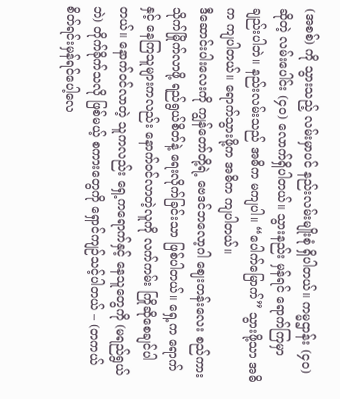(အစစ်) ကို သွားသည့် လမ်းမှာပင် နည်းလမ်းမျိုးစုံ ရှိပါတယ်။ ကမ္မဌာန်း (၄၀)ဆိုတဲ့ လမ်းပေါင်း (၄၀) လောက်ရှိပါတယ်။ သွားနည်း မှန်ရင် ရောက်ကြမှာ ချည်းပါဘဲ။ နည်းလမ်းသည် အဓိက မကျပါ။ “ပေါက်မြောက်” သွားဖို့သာ အဓိက ကျပါတယ်။ ရောက်သွားဖို့က အဓိက ကျပါတယ်။
ဒီဆောင်းပါးလေးကို ကျွန်တော်တို့ရဲ့ ဗေဒင်ဘလော့ဂါ ဈေးတန်းလေး စည်ကားသိုက်မြိုက်လာဖို့ ရည်ရွယ်စိတ်နဲ့ ရေးလိုက်ခြင်းသာ ဖြစ်ပါတယ်။ ရှေ့က ရောက်နှင့် နေကြသူများကလည်း နောက်ဝင်လာတဲ့လူကို လက်ကမ်း ကြိုဆိုစေချင်ပါတယ်။ နောက်ဝင်လာတဲ့ သူကလည်း ရှေ့ကရောက်နှင့် နေသူတွေကို (မရည်ရွယ်ဘဲ) တိုက်ခိုက်သလို ဖြစ်မယ့် စကားတွေကို ရှောင်ကျဉ်သင့်ပါတယ် – (တကယ် စိတ်ရင်းမှန်ရင်ပေါ့လေ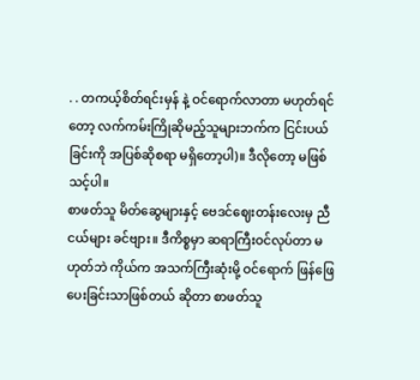. . တကယ့်စိတ်ရင်းမှန် နဲ့ ဝင်ရောက်လာတာ မဟုတ်ရင်တော့ လက်ကမ်းကြိုဆိုမည့်သူများဘက်က ငြင်းပယ်ခြင်းကို အပြစ်ဆိုစရာ မရှိတော့ပါ)။ ဒီလိုတော့ မဖြစ်သင့်ပါ။
စာဖတ်သူ မိတ်ဆွေများနှင့် ဗေဒင်ဈေးတန်းလေးမှ ညီငယ်များ ခင်ဗျား။ ဒီကိစ္စမှာ ဆရာကြီးဝင်လုပ်တာ မဟုတ်ဘဲ ကိုယ်က အသက်ကြီးဆုံးမို့ ဝင်ရောက် ဖြန်ဖြေ ပေးခြင်းသာဖြစ်တယ် ဆိုတာ စာဖတ်သူ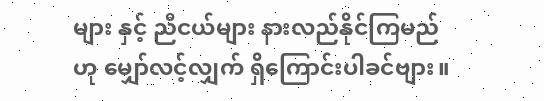များ နှင့် ညီငယ်များ နားလည်နိုင်ကြမည်ဟု မျှော်လင့်လျှက် ရှိကြောင်းပါခင်ဗျား။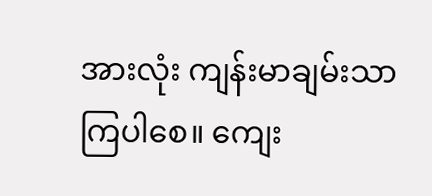အားလုံး ကျန်းမာချမ်းသာကြပါစေ။ ကျေး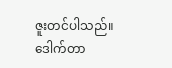ဇူးတင်ပါသည်။
ဒေါက်တာ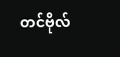တင်ဗိုလ်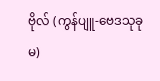ဗိုလ် (ကွန်ပျူ-ဗေဒသုခုမ)